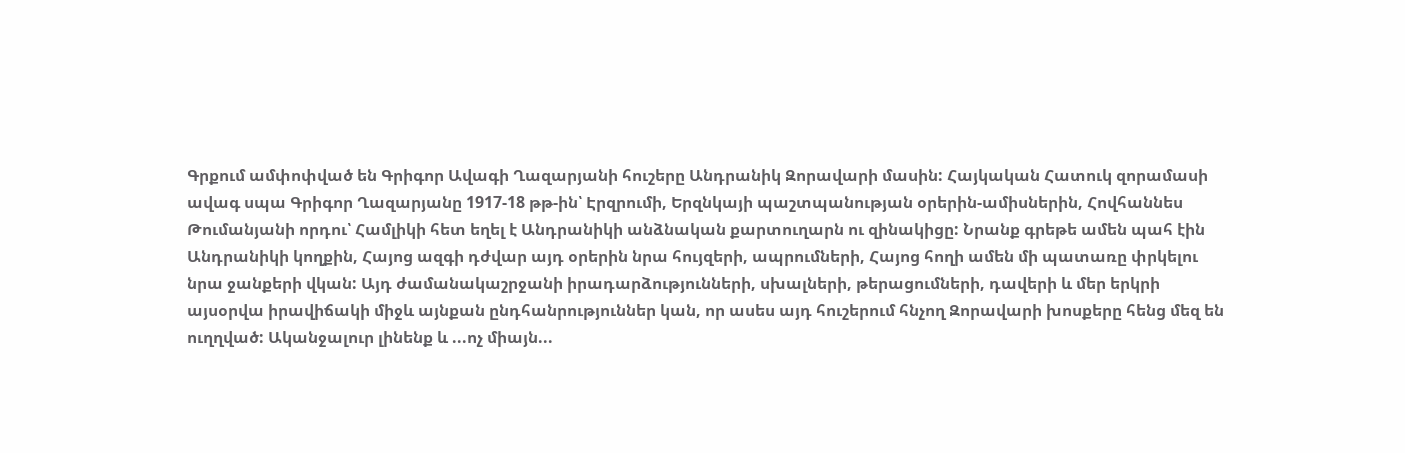Գրքում ամփոփված են Գրիգոր Ավագի Ղազարյանի հուշերը Անդրանիկ Զորավարի մասին: Հայկական Հատուկ զորամասի ավագ սպա Գրիգոր Ղազարյանը 1917-18 թթ-ին՝ Էրզրումի, Երզնկայի պաշտպանության օրերին-ամիսներին, Հովհաննես Թումանյանի որդու՝ Համլիկի հետ եղել է Անդրանիկի անձնական քարտուղարն ու զինակիցը: Նրանք գրեթե ամեն պահ էին Անդրանիկի կողքին, Հայոց ազգի դժվար այդ օրերին նրա հույզերի, ապրումների, Հայոց հողի ամեն մի պատառը փրկելու նրա ջանքերի վկան: Այդ ժամանակաշրջանի իրադարձությունների, սխալների, թերացումների, դավերի և մեր երկրի այսօրվա իրավիճակի միջև այնքան ընդհանրություններ կան, որ ասես այդ հուշերում հնչող Զորավարի խոսքերը հենց մեզ են ուղղված: Ականջալուր լինենք և ...ոչ միայն...